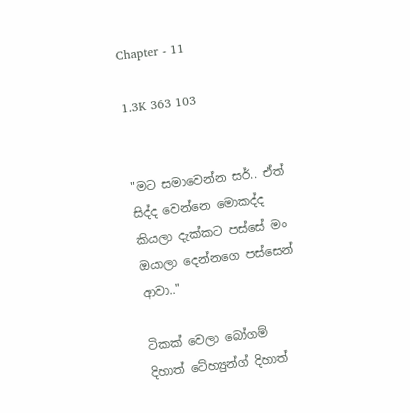Chapter - 11

1.3K 363 103


"මට සමාවෙන්න සර්.. ඒත් සිද්ද වෙන්නෙ මොකද්ද කියලා දැක්කට පස්සේ මං ඔයාලා දෙන්නගෙ පස්සෙන් ආවා.."

ටිකක් වෙලා බෝගම් දිහාත් ටේහ්‍යුන්ග් දිහාත්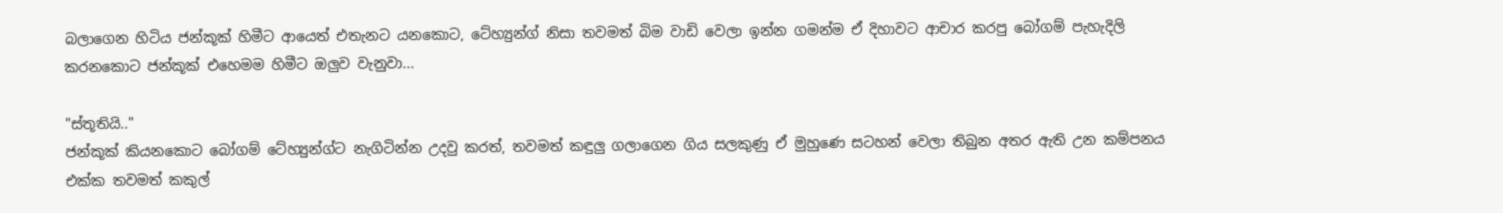බලාගෙන හිටිය ජන්කූක් හිමීට ආයෙත් එතැනට යනකොට, ටේහ්‍යුන්ග් නිසා තවමත් බිම වාඩි වෙලා ඉන්න ගමන්ම ඒ දිහාවට ආචාර කරපු බෝගම් පැහැදිලි කරනකොට ජන්කූක් එහෙමම හිමීට ඔලුව වැනුවා...

"ස්තූතියි.."
ජන්කූක් කියනකොට බෝගම් ටේහ්‍යුන්ග්ට නැගිටින්න උදවු කරත්, තවමත් කඳුලු ගලාගෙන ගිය සලකුණු ඒ මුහුණෙ සටහන් වෙලා තිබුන අතර ඇති උන කම්පනය එක්ක තවමත් කකුල්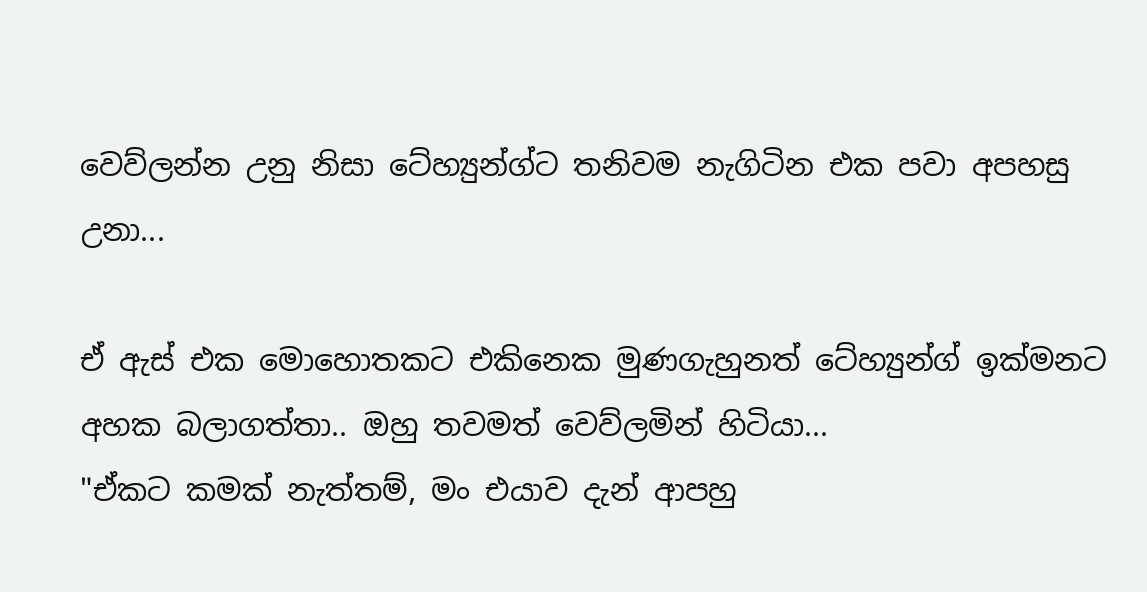වෙව්ලන්න උනු නිසා ටේහ්‍යුන්ග්ට තනිවම නැගිටින එක පවා අපහසු උනා...

ඒ ඇස් එක මොහොතකට එකිනෙක මුණගැහුනත් ටේහ්‍යුන්ග් ඉක්මනට අහක බලාගත්තා.. ඔහු තවමත් වෙව්ලමින් හිටියා...
"ඒකට කමක් නැත්තම්, මං එයාව දැන් ආපහු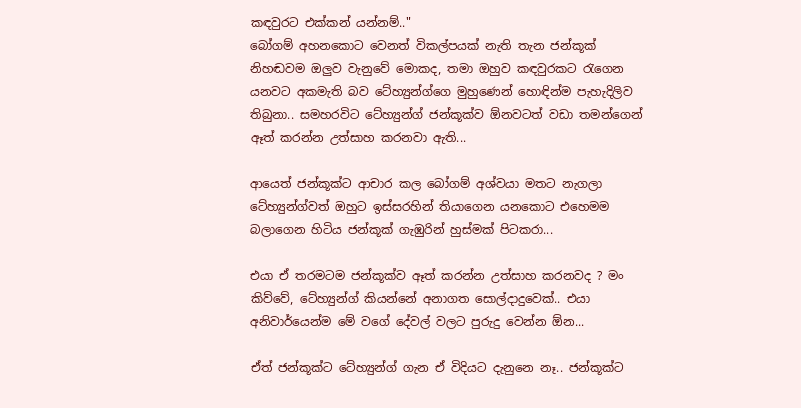කඳවුරට එක්කන් යන්නම්.."
බෝගම් අහනකොට වෙනත් විකල්පයක් නැති තැන ජන්කූක් නිහඬවම ඔලුව වැනුවේ මොකද, තමා ඔහුව කඳවුරකට රැගෙන යනවට අකමැති බව ටේහ්‍යුන්ග්ගෙ මුහුණෙන් හොඳින්ම පැහැදිලිව තිබුනා.. සමහරවිට ටේහ්‍යුන්ග් ජන්කූක්ව ඕනවටත් වඩා තමන්ගෙන් ඈත් කරන්න උත්සාහ කරනවා ඇති...

ආයෙත් ජන්කූක්ට ආචාර කල බෝගම් අශ්වයා මතට නැගලා ටේහ්‍යුන්ග්වත් ඔහුට ඉස්සරහින් තියාගෙන යනකොට එහෙමම බලාගෙන හිටිය ජන්කූක් ගැඹුරින් හුස්මක් පිටකරා...

එයා ඒ තරමටම ජන්කූක්ව ඈත් කරන්න උත්සාහ කරනවද ? මං කිව්වේ, ටේහ්‍යුන්ග් කියන්නේ අනාගත සොල්දාදුවෙක්.. එයා අනිවාර්යෙන්ම මේ වගේ දේවල් වලට පුරුදු වෙන්න ඕන...

ඒත් ජන්කූක්ට ටේහ්‍යුන්ග් ගැන ඒ විදියට දැනුනෙ නෑ.. ජන්කූක්ට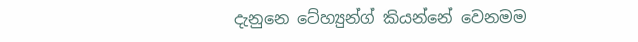දැනුනෙ ටේහ්‍යුන්ග් කියන්නේ වෙනමම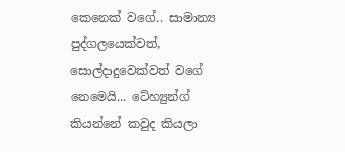කෙනෙක් වගේ.. සාමාන්‍ය පුද්ගලයෙක්වත්, සොල්දාදුවෙක්වත් වගේ නෙමෙයි... ටේහ්‍යුන්ග් කියන්නේ කවුද කියලා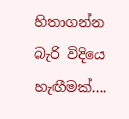හිතාගන්න බැරි විදියෙ හැඟීමක්....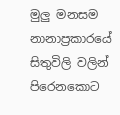මුලු මනසම නානාප්‍රකාරයේ සිතුවිලි වලින් පිරෙනකොට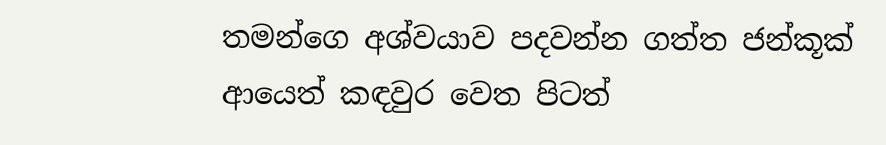තමන්ගෙ අශ්වයාව පදවන්න ගත්ත ජන්කූක් ආයෙත් කඳවුර වෙත පිටත්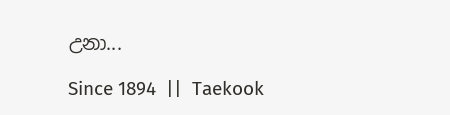උනා...

Since 1894  ||  Taekook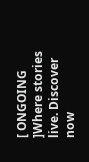[ ONGOING ]Where stories live. Discover now